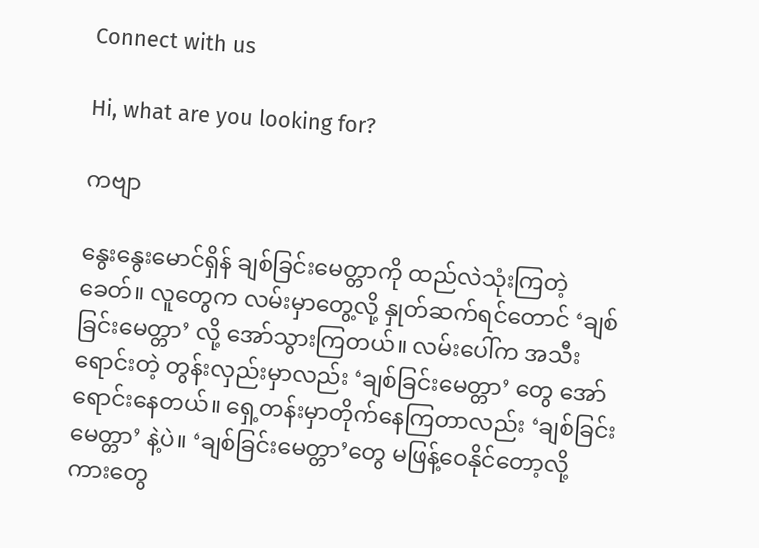Connect with us

Hi, what are you looking for?

ကဗျာ

နွေးနွေးမောင်ရှိန် ချစ်ခြင်းမေတ္တာကို ထည်လဲသုံးကြတဲ့ခေတ်။ လူတွေက လမ်းမှာတွေ့လို့ နှုတ်ဆက်ရင်တောင် ‘ချစ်ခြင်းမေတ္တာ’ လို့ အော်သွားကြတယ်။ လမ်းပေါ်က အသီးရောင်းတဲ့ တွန်းလှည်းမှာလည်း ‘ချစ်ခြင်းမေတ္တာ’ တွေ အော်ရောင်းနေတယ်။ ရှေ့တန်းမှာတိုက်နေကြတာလည်း ‘ချစ်ခြင်းမေတ္တာ’ နဲ့ပဲ။ ‘ချစ်ခြင်းမေတ္တာ’တွေ မဖြန့်ဝေနိုင်တော့လို့ ကားတွေ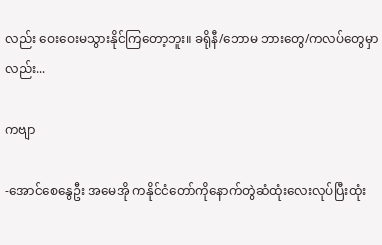လည်း ဝေးဝေးမသွားနိုင်ကြတော့ဘူး။ ခရိုနီ/ဘောမ ဘားတွေ/ကလပ်တွေမှာလည်း...

ကဗျာ

-အောင်စေနွေဦး အမေအို ကနိုင်ငံတော်ကိုနောက်တွဲဆံထုံးလေးလုပ်ပြီးထုံး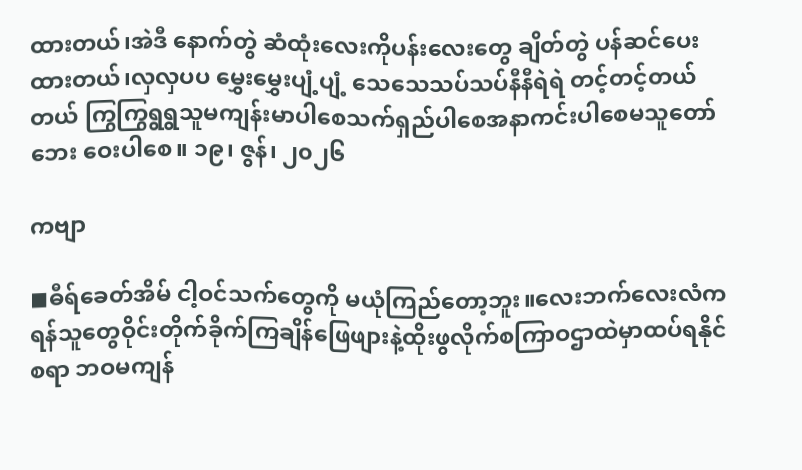ထားတယ်၊အဲဒီ နောက်တွဲ ဆံထုံးလေးကိုပန်းလေးတွေ ချိတ်တွဲ ပန်ဆင်ပေးထားတယ်၊လှလှပပ မွှေးမွှေးပျံ့ပျံ့ သေသေသပ်သပ်နီနီရဲရဲ တင့်တင့်တယ်တယ် ကြွကြွရွရွသူမကျန်းမာပါစေသက်ရှည်ပါစေအနာကင်းပါစေမသူတော်ဘေး ဝေးပါစေ။ ၁၉၊ ဇွန်၊ ၂၀၂၆

ကဗျာ

◼ဓီရ်ခေတ်အိမ် ငါ့ဝင်သက်တွေကို မယုံကြည်တော့ဘူး။လေးဘက်လေးလံကရန်သူတွေဝိုင်းတိုက်ခိုက်ကြချိန်ဖြေဖျားနဲ့ထိုးဖွလိုက်စကြာဝဌာထဲမှာထပ်ရနိုင်စရာ ဘဝမကျန်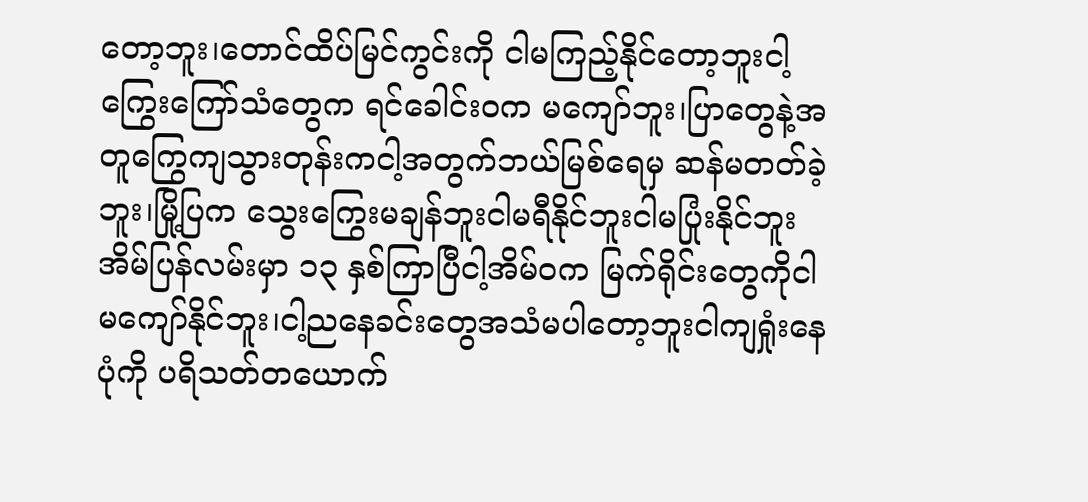တော့ဘူး၊တောင်ထိပ်မြင်ကွင်းကို ငါမကြည့်နိုင်တော့ဘူးငါ့ကြွေးကြော်သံတွေက ရင်ခေါင်းဝက မကျော်ဘူး၊ပြာတွေနဲ့အတူကြွေကျသွားတုန်းကငါ့အတွက်ဘယ်မြစ်ရေမှ ဆန်မတတ်ခဲ့ဘူး၊မြို့ပြက သွေးကြွေးမချန်ဘူးငါမရီနိုင်ဘူးငါမပြုံးနိုင်ဘူးအိမ်ပြန်လမ်းမှာ ၁၃ နှစ်ကြာပြီငါ့အိမ်ဝက မြက်ရိုင်းတွေကိုငါမကျော်နိုင်ဘူး၊ငါ့ညနေခင်းတွေအသံမပါတော့ဘူးငါကျရှုံးနေပုံကို ပရိသတ်တယောက်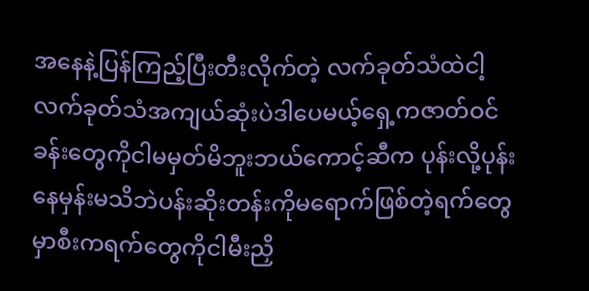အနေနဲ့ပြန်ကြည့်ပြီးတီးလိုက်တဲ့ လက်ခုတ်သံထဲငါ့လက်ခုတ်သံအကျယ်ဆုံးပဲဒါပေမယ့်ရှေ့ကဇာတ်ဝင်ခန်းတွေကိုငါမမှတ်မိဘူးဘယ်ကောင့်ဆီက ပုန်းလို့ပုန်းနေမှန်းမသိဘဲပန်းဆိုးတန်းကိုမရောက်ဖြစ်တဲ့ရက်တွေမှာစီးကရက်တွေကိုငါမီးညှိ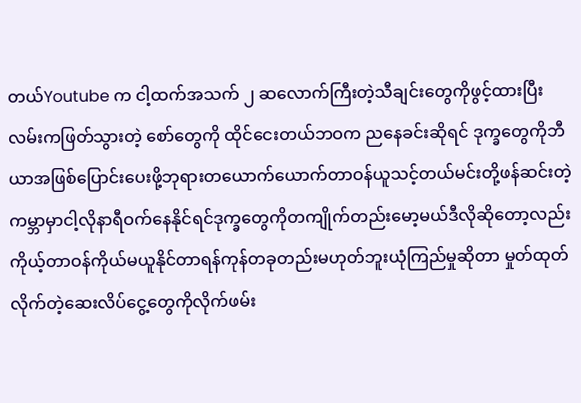တယ်Youtube က ငါ့ထက်အသက် ၂ ဆလောက်ကြီးတဲ့သီချင်းတွေကိုဖွင့်ထားပြီးလမ်းကဖြတ်သွားတဲ့ စော်တွေကို ထိုင်ငေးတယ်ဘဝက ညနေခင်းဆိုရင် ဒုက္ခတွေကိုဘီယာအဖြစ်ပြောင်းပေးဖို့ဘုရားတယောက်ယောက်တာဝန်ယူသင့်တယ်မင်းတို့ဖန်ဆင်းတဲ့ကမ္ဘာမှာငါ့လိုနာရီဝက်နေနိုင်ရင်ဒုက္ခတွေကိုတကျိုက်တည်းမော့မယ်ဒီလိုဆိုတော့လည်းကိုယ့်တာဝန်ကိုယ်မယူနိုင်တာရန်ကုန်တခုတည်းမဟုတ်ဘူးယုံကြည်မှုဆိုတာ မှုတ်ထုတ်လိုက်တဲ့ဆေးလိပ်ငွေ့တွေကိုလိုက်ဖမ်း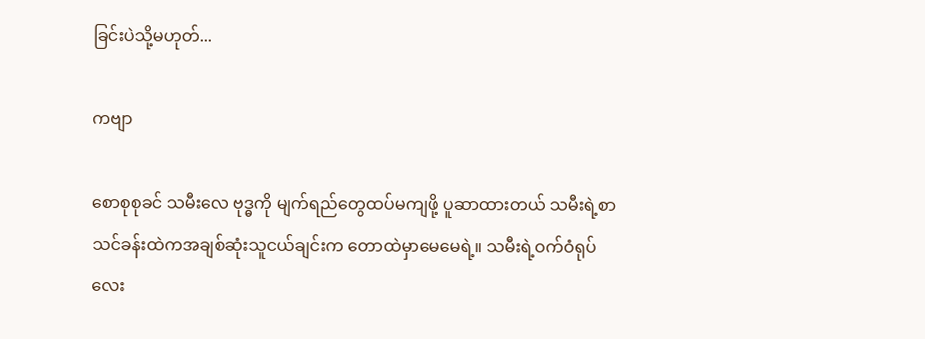ခြင်းပဲသို့မဟုတ်...

ကဗျာ

စောစုစုခင် သမီးလေ ဗုဒ္ဓကို မျက်ရည်တွေထပ်မကျဖို့ ပူဆာထားတယ် သမီးရဲ့စာသင်ခန်းထဲကအချစ်ဆုံးသူငယ်ချင်းက တောထဲမှာမေမေရဲ့။ သမီးရဲ့ဝက်ဝံရုပ်လေး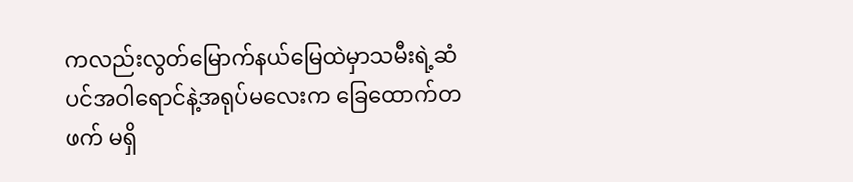ကလည်းလွတ်မြောက်နယ်မြေထဲမှာသမီးရဲ့ဆံပင်အဝါရောင်နဲ့အရုပ်မလေးက ခြေထောက်တဖက် မရှိ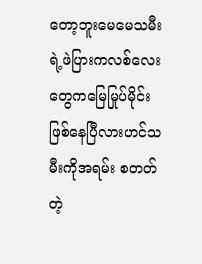တော့ဘူးမေမေသမီးရဲ့ဖဲပြားကလစ်လေးတွေကမြေမြုပ်မိုင်းဖြစ်နေပြီလားဟင်သမီးကိုအရမ်း စတတ်တဲ့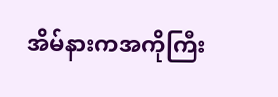အိမ်နားကအကိုကြီး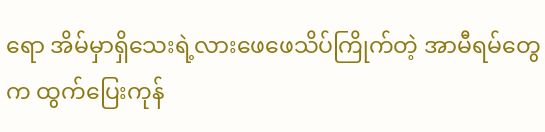ရော အိမ်မှာရှိသေးရဲ့လားဖေဖေသိပ်ကြိုက်တဲ့ အာမီရမ်တွေက ထွက်ပြေးကုန်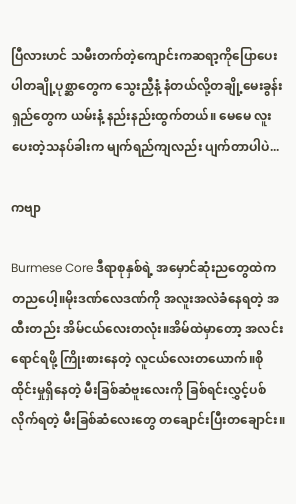ပြီလားဟင် သမီးတက်တဲ့ကျောင်းကဆရာ့ကိုပြောပေးပါတချို့ပုစ္ဆာတွေက သွေးညှီနံ့ နံတယ်လို့တချို့မေးခွန်းရှည်တွေက ယမ်းနံ့ နည်းနည်းထွက်တယ်။ မေမေ လူးပေးတဲ့သနပ်ခါးက မျက်ရည်ကျလည်း ပျက်တာပါပဲ...

ကဗျာ

Burmese Core ဒီရာစုနှစ်ရဲ့ အမှောင်ဆုံးညတွေထဲက တညပေါ့။မိုးဒဏ်လေဒဏ်ကို အလူးအလဲခံနေရတဲ့ အထီးတည်း အိမ်ငယ်လေးတလုံး။အိမ်ထဲမှာတော့ အလင်းရောင်ရဖို့ ကြိုးစားနေတဲ့ လူငယ်လေးတယောက်။စိုထိုင်းမှုရှိနေတဲ့ မီးခြစ်ဆံဗူးလေးကို ခြစ်ရင်းလွှင့်ပစ်လိုက်ရတဲ့ မီးခြစ်ဆံလေးတွေ တချောင်းပြီးတချောင်း။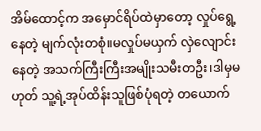အိမ်ထောင့်က အမှောင်ရိပ်ထဲမှာတော့ လှုပ်ရွေ့နေတဲ့ မျက်လုံးတစုံ။မလှုပ်မယှက် လှဲလျောင်းနေတဲ့ အသက်ကြီးကြီးအမျိုးသမီးတဦး၊ဒါမှမဟုတ် သူ့ရဲ့အုပ်ထိန်းသူဖြစ်ပုံရတဲ့ တယောက်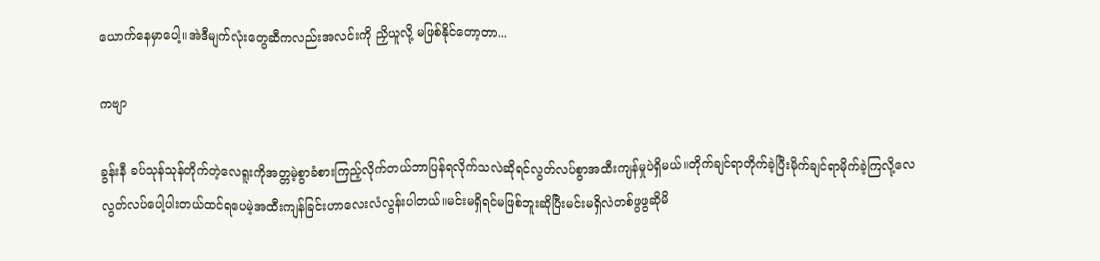ယောက်နေမှာပေါ့။အဲဒီမျက်လုံးတွေဆီကလည်းအလင်းကို ညှိယူလို့ မဖြစ်နိုင်တော့တာ...

ကဗျာ

ခွန်းနီ ခပ်သုန်သုန်တိုက်တဲ့လေရူးကိုအတ္တမဲ့စွာခံစားကြည့်လိုက်တယ်ဘာပြန်ရလိုက်သလဲဆိုရင်လွတ်လပ်စွာအထီးကျန်မှုပဲရှိမယ်။တိုက်ချင်ရာတိုက်ခဲ့ပြီးမိုက်ချင်ရာမိုက်ခဲ့ကြလို့လေလွတ်လပ်ပေါ့ပါးတယ်ထင်ရပေမဲ့အထီးကျန်ခြင်းဟာလေးလံလွန်းပါတယ်။မင်းမရှိရင်မဖြစ်ဘူးဆိုပြီးမင်းမရှိလဲတစ်ဖွဖွဆိုမိ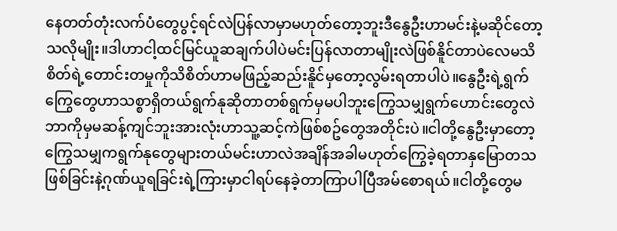နေတတ်တုံးလက်ပံတွေပွင့်ရင်လဲပြန်လာမှာမဟုတ်တော့ဘူးဒီနွေဦးဟာမင်းနဲ့မဆိုင်တော့သလိုမျိုး။ဒါဟာငါ့ထင်မြင်ယူဆချက်ပါပဲမင်းပြန်လာတာမျိုးလဲဖြစ်နိူင်တာပဲလေမသိစိတ်ရဲ့တောင်းတမှုကိုသိစိတ်ဟာမဖြည့်ဆည်းနိူင်မှတော့လွမ်းရတာပါပဲ။နွေဦးရဲ့ရွက်ကြွေတွေဟာသစ္စာရှိတယ်ရွက်နုဆိုတာတစ်ရွက်မှမပါဘူးကြွေသမျှရွက်ဟောင်းတွေလဲဘာကိုမှမဆန့်ကျင်ဘူးအားလုံးဟာသူ့ဆင့်ကဲဖြစ်စဥ်တွေအတိုင်းပဲ။ငါတို့နွေဦးမှာတော့ကြွေသမျှကရွက်နုတွေများတယ်မင်းဟာလဲအချိန်အခါမဟုတ်ကြွေခဲ့ရတာနှမြောတသဖြစ်ခြင်းနဲ့ဂုဏ်ယူရခြင်းရဲ့ကြားမှာငါရပ်နေခဲ့တာကြာပါပြီအမ်စောရယ်။ငါတို့တွေမ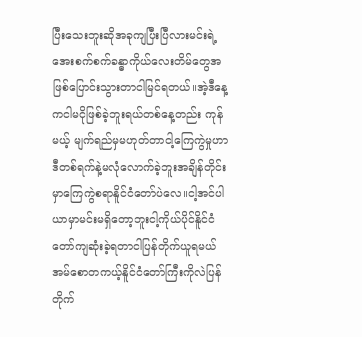ပြီးသေးဘူးဆိုအခုကျပြီးပြီလားမင်းရဲ့အေးစက်စက်ခန္ဓာကိုယ်လေးတိမ်တွေအဖြစ်ပြောင်းသွားတာငါမြင်ရတယ်။အဲ့ဒီနေ့ကငါမငိုဖြစ်ခဲ့ဘူးရယ်တစ်နေ့တည်း ကုန်မယ့် မျက်ရည်မှမဟုတ်တာငါ့ကြေကွဲမှုဟာဒီတစ်ရက်နဲ့မလုံလောက်ခဲ့ဘူးအချိန်တိုင်းမှာကြေကွဲစရာနိူင်ငံတော်ပဲလေ။ငါ့အင်ပါယာမှာမင်းမရှိတော့ဘူးငါ့ကိုယ်ပိုင်နိူင်ငံတော်ကျဆုံးခဲ့ရတာငါပြန်တိုက်ယူရမယ် အမ်စောတကယ့်နိူင်ငံတော်ကြီးကိုလဲပြန်တိုက်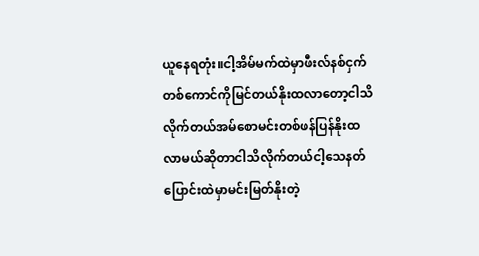ယူနေရတုံး။ငါ့အိမ်မက်ထဲမှာဖီးလ်နစ်ငှက်တစ်ကောင်ကိုမြင်တယ်နိုးထလာတော့ငါသိလိုက်တယ်အမ်စောမင်းတစ်ဖန်ပြန်နိုးထလာမယ်ဆိုတာငါသိလိုက်တယ်ငါ့သေနတ်ပြောင်းထဲမှာမင်းမြတ်နိုးတဲ့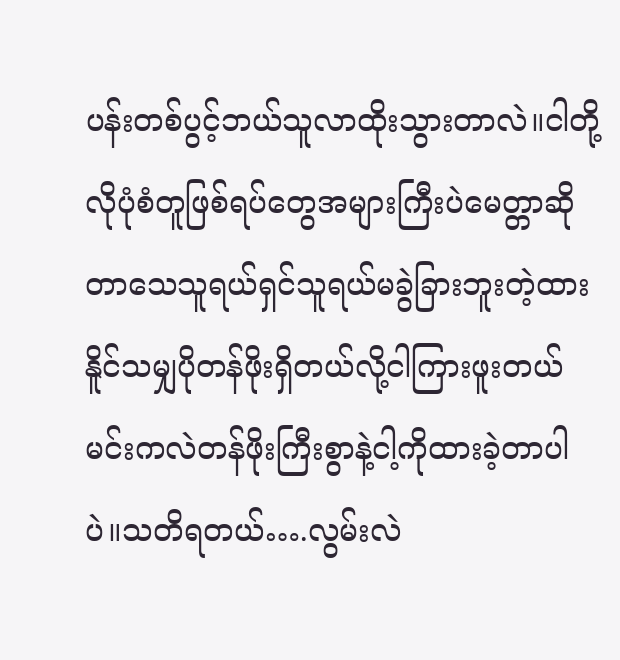ပန်းတစ်ပွင့်ဘယ်သူလာထိုးသွားတာလဲ။ငါတို့လိုပုံစံတူဖြစ်ရပ်တွေအများကြီးပဲမေတ္တာဆိုတာသေသူရယ်ရှင်သူရယ်မခွဲခြားဘူးတဲ့ထားနိူင်သမျှပိုတန်ဖိုးရှိတယ်လို့ငါကြားဖူးတယ်မင်းကလဲတန်ဖိုးကြီးစွာနဲ့ငါ့ကိုထားခဲ့တာပါပဲ။သတိရတယ်….လွမ်းလဲ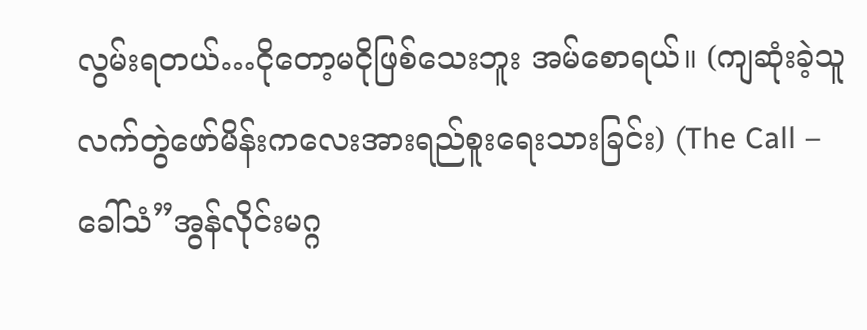လွမ်းရတယ်…ငိုတော့မငိုဖြစ်သေးဘူး အမ်စောရယ်။ (ကျဆုံးခဲ့သူလက်တွဲဖော်မိန်းကလေးအားရည်စူးရေးသားခြင်း) (The Call – ခေါ်သံ”အွန်လိုင်းမဂ္ဂ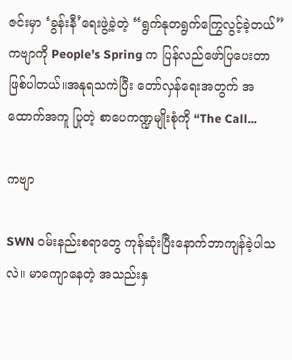ဇင်းမှာ ‘ခွန်းနီ’ရေးဖွဲ့ခဲ့တဲ့ “ရွက်နုတရွက်ကြွေလွင့်ခဲ့တယ်”ကဗျာကို People’s Spring က ပြန်လည်ဖော်ပြပေးတာ ဖြစ်ပါတယ်။အနုရသကဲပြီး တော်လှန်ရေးအတွက် အထောက်အကူ ပြုတဲ့ စာပေကဏ္ဍမျိုးစုံကို “The Call...

ကဗျာ

SWN ဝမ်းနည်းစရာတွေ ကုန်ဆုံးပြီးနောက်ဘာကျန်ခဲ့ပါသလဲ။ မာကျောနေတဲ့ အသည်းနှ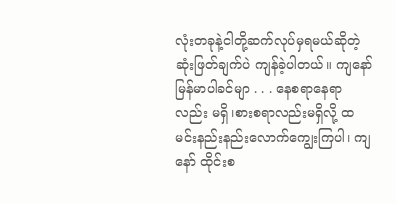လုံးတခုနဲ့ငါတို့ဆက်လုပ်မှရမယ်ဆိုတဲ့ဆုံးဖြတ်ချက်ပဲ ကျန်ခဲ့ပါတယ်။ ကျနော် မြန်မာပါခင်မျာ . . . နေစရာနေရာလည်း မရှိ၊စားစရာလည်းမရှိလို့ ထမင်းနည်းနည်းလောက်ကျွေးကြပါ၊ ကျနော် ထိုင်းစ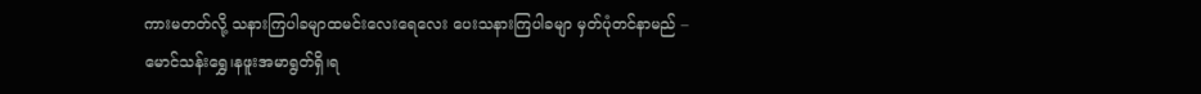ကားမတတ်လို့ သနားကြပါခမျာထမင်းလေးရေလေး ပေးသနားကြပါခမျာ မှတ်ပုံတင်နာမည် – မောင်သန်းရွှေ၊နဖူးအမာရွတ်ရှိ၊ရ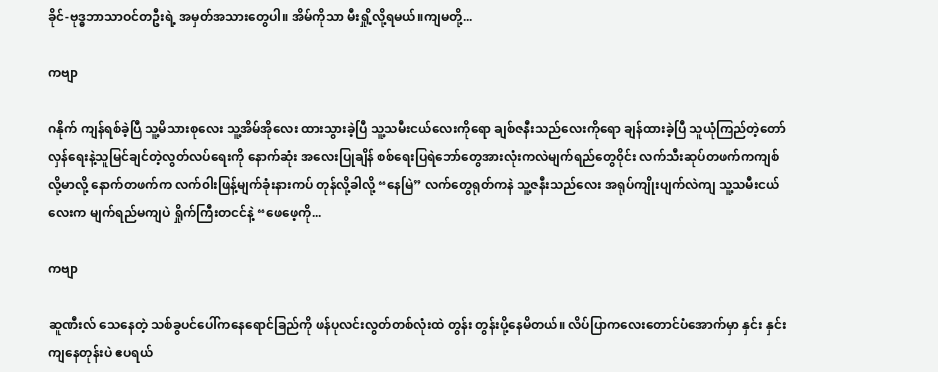ခိုင်-ဗုဒ္ဓဘာသာဝင်တဦးရဲ့ အမှတ်အသားတွေပါ။ အိမ်ကိုသာ မီးရှို့လို့ရမယ်။ကျမတို့...

ကဗျာ

ဂနိုက် ကျန်ရစ်ခဲ့ပြီ သူ့မိသားစုလေး သူ့အိမ်အိုလေး ထားသွားခဲ့ပြီ သူ့သမီးငယ်လေးကိုရော ချစ်ဇနီးသည်လေးကိုရော ချန်ထားခဲ့ပြီ သူယုံကြည်တဲ့တော်လှန်ရေးနဲ့သူမြင်ချင်တဲ့လွတ်လပ်ရေးကို နောက်ဆုံး အလေးပြုချိန် စစ်ရေးပြရဲဘော်တွေအားလုံးကလဲမျက်ရည်တွေ၀ိုင်း လက်သီးဆုပ်တဖက်ကကျစ်လို့မာလို့ နောက်တဖက်က လက်၀ါးဖြန့်မျက်ခုံးနားကပ် တုန်လို့ခါလို့ “နေမြဲ” လက်တွေရုတ်ကနဲ သူ့ဇနီးသည်လေး အရုပ်ကျိုးပျက်လဲကျ သူ့သမီးငယ်လေးက မျက်ရည်မကျပဲ ရှိုက်ကြီးတငင်နဲ့ “ဖေဖေ့ကို...

ကဗျာ

ဆူဏီးလ် သေနေတဲ့ သစ်ခွပင်ပေါ်ကနေရောင်ခြည်ကို ဖန်ပုလင်းလွတ်တစ်လုံးထဲ တွန်း တွန်းပို့နေမိတယ်။ လိပ်ပြာကလေးတောင်ပံအောက်မှာ နှင်း နှင်းကျနေတုန်းပဲ ဧပရယ်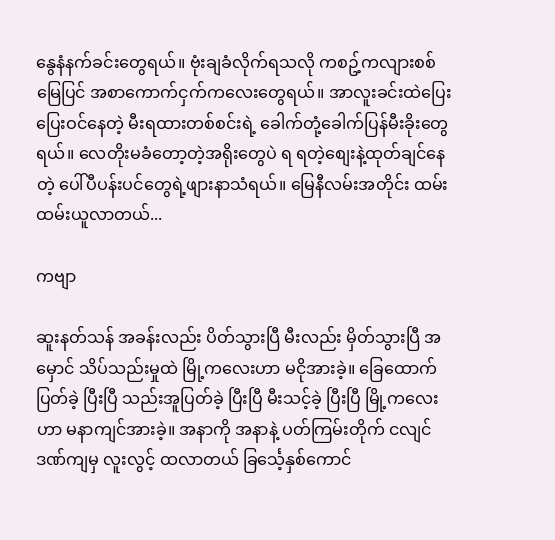နွေနံနက်ခင်းတွေရယ်။ ဗုံးချခံလိုက်ရသလို ကစဥ့်ကလျားစစ်မြေပြင် အစာကောက်ငှက်ကလေးတွေရယ်။ အာလူးခင်းထဲပြေး ပြေးဝင်နေတဲ့ မီးရထားတစ်စင်းရဲ့ ခေါက်တုံ့ခေါက်ပြန်မီးခိုးတွေရယ်။ လေတိုးမခံတော့တဲ့အရိုးတွေပဲ ရ ရတဲ့စျေးနဲ့ထုတ်ချင်နေတဲ့ ပေါ်ပီပန်းပင်တွေရဲ့ဖျားနာသံရယ်။ မြေနီလမ်းအတိုင်း ထမ်း ထမ်းယူလာတယ်...

ကဗျာ

ဆူးနတ်သန် အခန်းလည်း ပိတ်သွားပြီ မီးလည်း မှိတ်သွားပြီ အမှောင် သိပ်သည်းမှုထဲ မြို့ကလေးဟာ မငိုအားခဲ့။ ခြေထောက်ပြတ်ခဲ့ ပြီးပြီ သည်းအူပြတ်ခဲ့ ပြီးပြီ မီးသင့်ခဲ့ ပြီးပြီ မြို့ကလေးဟာ မနာကျင်အားခဲ့။ အနာကို အနာနဲ့ ပတ်ကြမ်းတိုက် ငလျင်ဒဏ်ကျမှ လူးလွင့် ထလာတယ် ခြင်္သေ့နှစ်ကောင်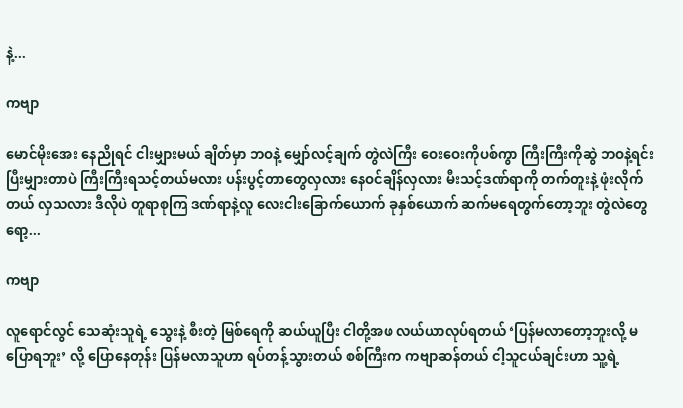နဲ့...

ကဗျာ

မောင်မိုးအေး နေညိုရင် ငါးမျှားမယ် ချိတ်မှာ ဘဝနဲ့ မျှော်လင့်ချက် တွဲလဲကြီး ဝေးဝေးကိုပစ်ကွာ ကြီးကြီးကိုဆွဲ ဘဝနဲ့ရင်းပြီးမျှားတာပဲ ကြီးကြီးရသင့်တယ်မလား ပန်းပွင့်တာတွေလှလား နေဝင်ချိန်လှလား မီးသင့်ဒဏ်ရာကို တက်တူးနဲ့ ဖုံးလိုက်တယ် လှသလား ဒီလိုပဲ တူရာစုကြ ဒဏ်ရာနဲ့လူ လေးငါးခြောက်ယောက် ခုနှစ်ယောက် ဆက်မရေတွက်တော့ဘူး တွဲလဲတွေရော့...

ကဗျာ

လူရောင်လွင် သေဆုံးသူရဲ့ သွေးနဲ့ စီးတဲ့ မြစ်ရေကို ဆယ်ယူပြီး ငါတို့အဖ လယ်ယာလုပ်ရတယ် ‘ပြန်မလာတော့ဘူးလို့ မပြောရဘူး’ လို့ ပြောနေတုန်း ပြန်မလာသူဟာ ရပ်တန့်သွားတယ် စစ်ကြီးက ကဗျာဆန်တယ် ငါ့သူငယ်ချင်းဟာ သူ့ရဲ့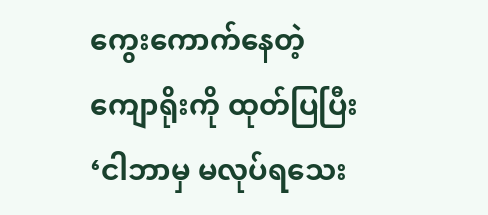ကွေးကောက်နေတဲ့ ကျောရိုးကို ထုတ်ပြပြီး ‘ငါဘာမှ မလုပ်ရသေး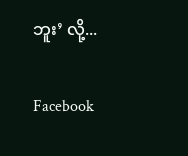ဘူး’ လို့...

Facebook